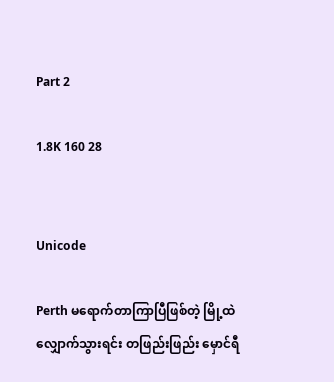Part 2

1.8K 160 28


Unicode

Perth မရောက်တာကြာပြီဖြစ်တဲ့ မြို့ထဲလျှောက်သွားရင်း တဖြည်းဖြည်း မှောင်ရီ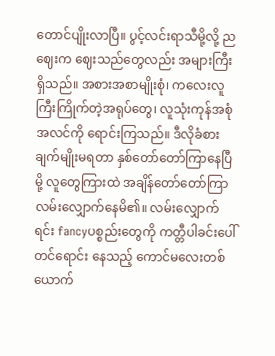တောင်ပျိုးလာပြီ။ ပွင့်လင်းရာသီမို့လို့ ညဈေးက ဈေးသည်တွေလည်း အများကြီးရှိသည်။ အစားအစာမျိုးစုံ၊ ကလေးလူကြီးကြိုက်တဲ့အရုပ်တွေ၊ လူသုံးကုန်အစုံအလင်ကို ရောင်းကြသည်။ ဒီလိုခံစားချက်မျိုးမရတာ နှစ်တော်တော်ကြာနေပြီမို့ လူတွေကြားထဲ အချိန်တော်တော်ကြာ လမ်းလျှောက်နေမိ၏။ လမ်းလျှောက်ရင်း fancyပစ္စည်းတွေကို ကတ္တီပါခင်းပေါ်တင်ရောင်း နေသည့် ကောင်မလေးတစ်ယောက်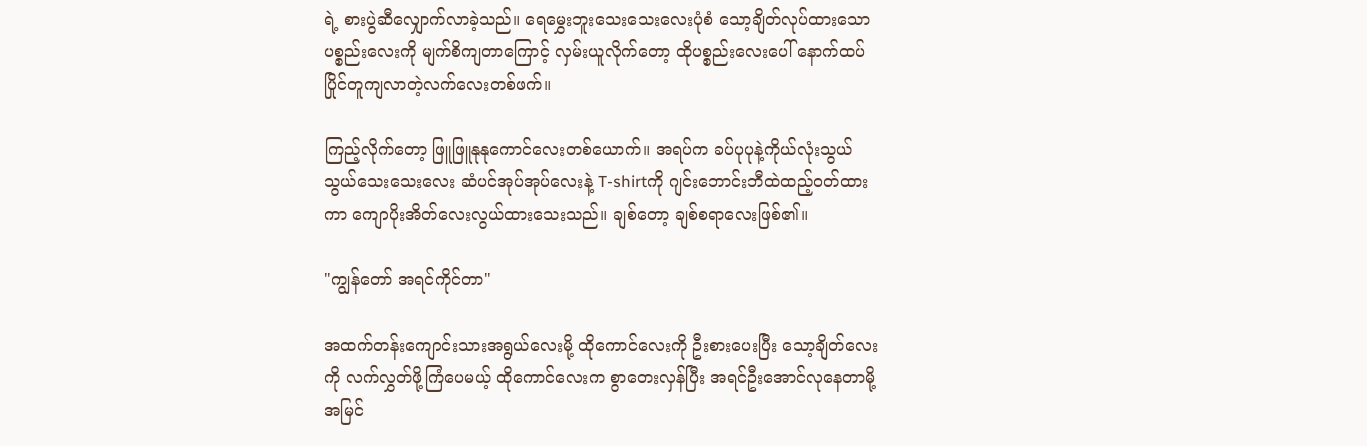ရဲ့ စားပွဲဆီလျှောက်လာခဲ့သည်။ ရေမွှေးဘူးသေးသေးလေးပုံစံ သော့ချိတ်လုပ်ထားသော ပစ္စည်းလေးကို မျက်စိကျတာကြောင့် လှမ်းယူလိုက်တော့ ထိုပစ္စည်းလေးပေါ် နောက်ထပ်ပြိုင်တူကျလာတဲ့လက်လေးတစ်ဖက်။

ကြည့်လိုက်တော့ ဖြူဖြူနုနုကောင်လေးတစ်ယောက်။ အရပ်က ခပ်ပုပုနဲ့ကိုယ်လုံးသွယ်သွယ်သေးသေးလေး ဆံပင်အုပ်အုပ်လေးနဲ့ T-shirtကို ဂျင်းဘောင်းဘီထဲထည့်ဝတ်ထားကာ ကျောပိုးအိတ်လေးလွယ်ထားသေးသည်။ ချစ်တော့ ချစ်စရာလေးဖြစ်၏။

"ကျွန်တော် အရင်ကိုင်တာ"

အထက်တန်းကျောင်းသားအရွယ်လေးမို့ ထိုကောင်လေးကို ဦးစားပေးပြီး သော့ချိတ်လေးကို လက်လွှတ်ဖို့ကြံပေမယ့် ထိုကောင်လေးက စွာတေးလှန်ပြီး အရင်ဦးအောင်လုနေတာမို့ အမြင်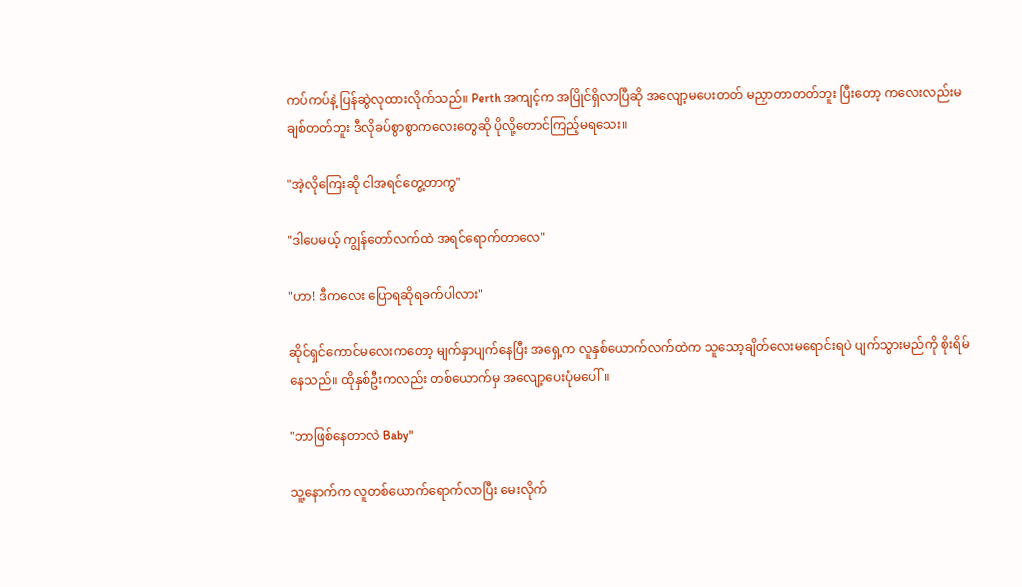ကပ်ကပ်နဲ့ ပြန်ဆွဲလုထားလိုက်သည်။ Perth အကျင့်က အပြိုင်ရှိလာပြီဆို အလျော့မပေးတတ် မညှာတာတတ်ဘူး ပြီးတော့ ကလေးလည်းမချစ်တတ်ဘူး ဒီလိုခပ်စွာစွာကလေးတွေဆို ပိုလို့တောင်ကြည့်မရသေး။

"အဲ့လိုကြေးဆို ငါအရင်တွေ့တာကွ"

"ဒါပေမယ့် ကျွန်တော်လက်ထဲ အရင်ရောက်တာလေ"

"ဟာ! ဒီကလေး ပြောရဆိုရခက်ပါလား"

ဆိုင်ရှင်ကောင်မလေးကတော့ မျက်နှာပျက်နေပြီး အရှေ့က လူနှစ်ယောက်လက်ထဲက သူသော့ချိတ်လေးမရောင်းရပဲ ပျက်သွားမည်ကို စိုးရိမ်နေသည်။ ထိုနှစ်ဦးကလည်း တစ်ယောက်မှ အလျော့ပေးပုံမပေါ်။

"ဘာဖြစ်နေတာလဲ Baby"

သူ့နောက်က လူတစ်ယောက်ရောက်လာပြီး မေးလိုက်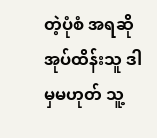တဲ့ပုံစံ အရဆို အုပ်ထိန်းသူ ဒါမှမဟုတ် သူ့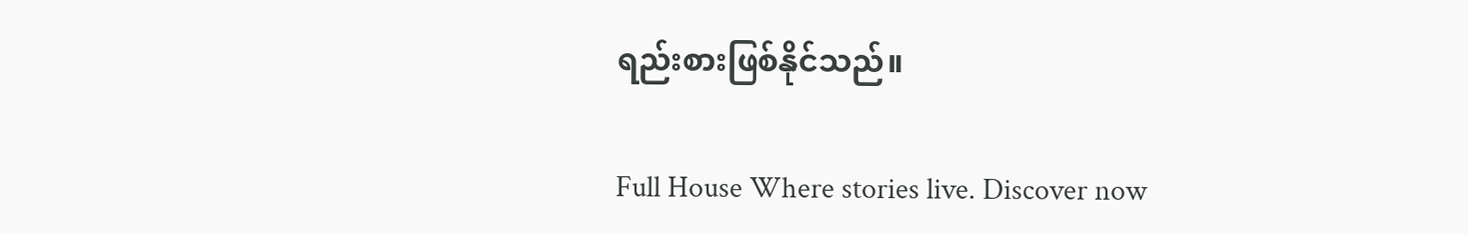ရည်းစားဖြစ်နိုင်သည်။

Full House Where stories live. Discover now